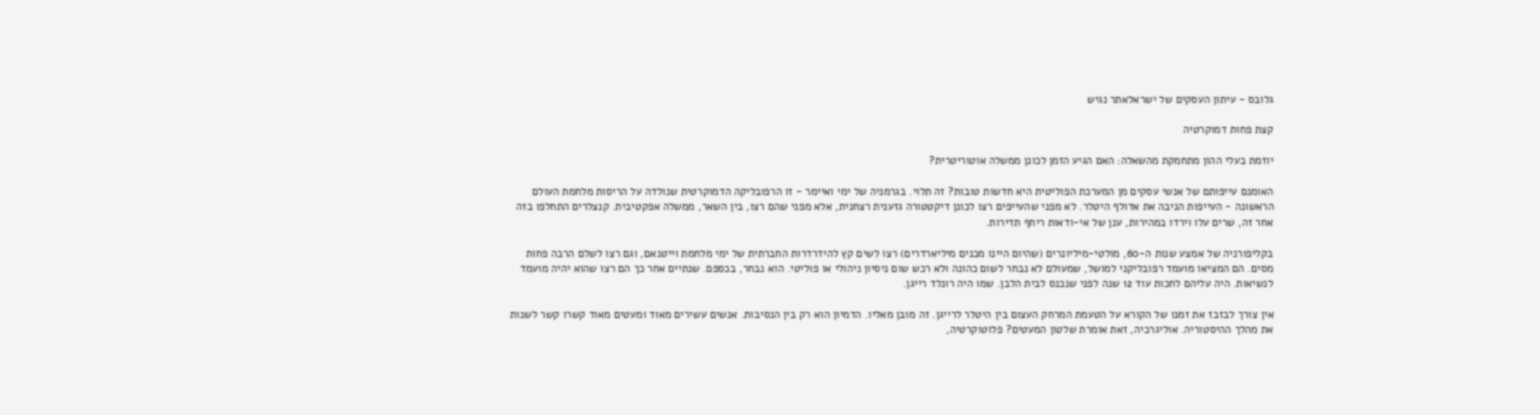גלובס - עיתון העסקים של ישראלאתר נגיש

קצת פחות דמוקרטיה

יוזמת בעלי ההון מתחמקת מהשאלה: האם הגיע הזמן לכונן ממשלה אוטוריטרית?

האומנם עייפותם של אנשי עסקים מן המערכת הפוליטית היא חדשות טובות? זה תלוי. בגרמניה של ימי ואיימר - זו הרפובליקה הדמוקרטית שנולדה על הריסות מלחמת העולם הראשונה - העייפות הניבה את אדולף היטלר. לא מפני שהעייפים רצו לכונן דיקטטורה גזענית רצחנית, אלא מפני שהם רצו, בין השאר, ממשלה אפקטיבית. קנצלרים התחלפו בזה אחר זה, שרים עלו וירדו במהירות, ענן של אי-ודאות ריחף תדירות.

בקליפורניה של אמצע שנות ה-60, מולטי-מיליונרים (שהיום היינו מכנים מיליארדרים) רצו לשים קץ להידרדרות החברתית של ימי מלחמת וייטנאם, וגם רצו לשלם הרבה פחות מסים. הם המציאו מועמד רפובליקני למושל, שמעולם לא נבחר לשום כהונה ולא רכש שום ניסיון ניהולי או פוליטי. הוא נבחר, בכספם. שנתיים אחר כך הם רצו שהוא יהיה מועמד לנשיאות. היה עליהם לחכות עוד 12 שנה לפני שנכנס לבית הלבן. שמו היה רונלד רייגן.

אין צורך לבזבז את זמנו של הקורא על הטעמת המרחק העצום בין היטלר לרייגן. זה מובן מאליו. הדמיון הוא רק בין הנסיבות. אנשים עשירים מאוד ומעטים מאוד קשרו קשר לשנות את מהלך ההיסטוריה. אוליגרכיה, זאת אומרת שלטון המעטים? פלוטוקרטיה,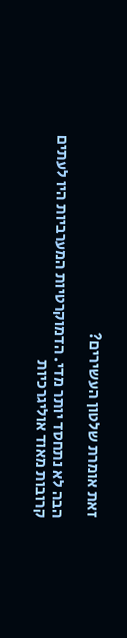זאת אומרת שלטון העשירים?

הבה לא נתחסד יותר מדי. הדמוקרטיות המערביות היו לעתים קרובות מאוד אוליגרכיות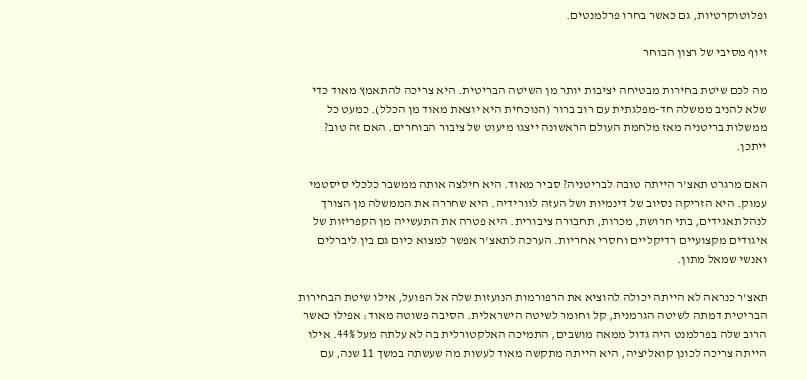ופלוטוקרטיות, גם כאשר בחרו פרלמנטים.

זיוף מסיבי של רצון הבוחר

מה לכם שיטת בחירות מבטיחה יציבות יותר מן השיטה הבריטית. היא צריכה להתאמץ מאוד כדי שלא להניב ממשלה חד-מפלגתית עם רוב ברור (הנוכחית היא יוצאת מאוד מן הכלל). כמעט כל ממשלות בריטניה מאז מלחמת העולם הראשונה ייצגו מיעוט של ציבור הבוחרים. האם זה טוב? ייתכן.

האם מרגרט תאצ'ר הייתה טובה לבריטניה? סביר מאוד. היא חילצה אותה ממשבר כלכלי סיסטמי עמוק. היא הזריקה נסיוב של דינמיות ושל העזה לוורידיה. היא שחררה את הממשלה מן הצורך לנהל תאגידים, בתי חרושת, מכרות, תחבורה ציבורית. היא פטרה את התעשייה מן הקפריזות של איגודים מקצועיים רדיקליים וחסרי אחריות. הערכה לתאצ'ר אפשר למצוא כיום גם בין ליברלים ואנשי שמאל מתון.

תאצ'ר כנראה לא הייתה יכולה להוציא את הרפורמות הנועזות שלה אל הפועל, אילו שיטת הבחירות הבריטית דמתה לשיטה הגרמנית, קל וחומר לשיטה הישראלית. הסיבה פשוטה מאוד: אפילו כאשר הרוב שלה בפרלמנט היה גדול ממאה מושבים, התמיכה האלקטורלית בה לא עלתה מעל 44%. אילו הייתה צריכה לכונן קואליציה, היא הייתה מתקשה מאוד לעשות מה שעשתה במשך 11 שנה, עם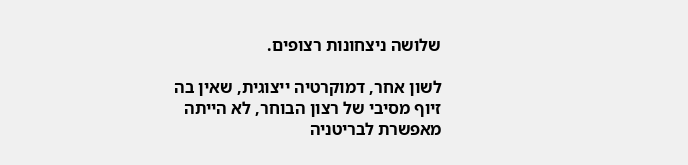שלושה ניצחונות רצופים.

לשון אחר, דמוקרטיה ייצוגית, שאין בה זיוף מסיבי של רצון הבוחר, לא הייתה מאפשרת לבריטניה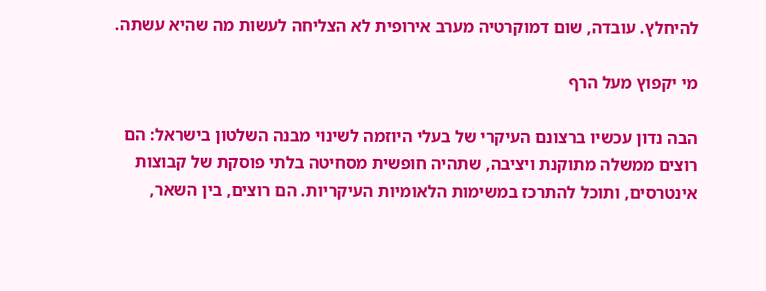להיחלץ. עובדה, שום דמוקרטיה מערב אירופית לא הצליחה לעשות מה שהיא עשתה.

מי יקפוץ מעל הרף

הבה נדון עכשיו ברצונם העיקרי של בעלי היוזמה לשינוי מבנה השלטון בישראל: הם רוצים ממשלה מתוקנת ויציבה, שתהיה חופשית מסחיטה בלתי פוסקת של קבוצות אינטרסים, ותוכל להתרכז במשימות הלאומיות העיקריות. הם רוצים, בין השאר,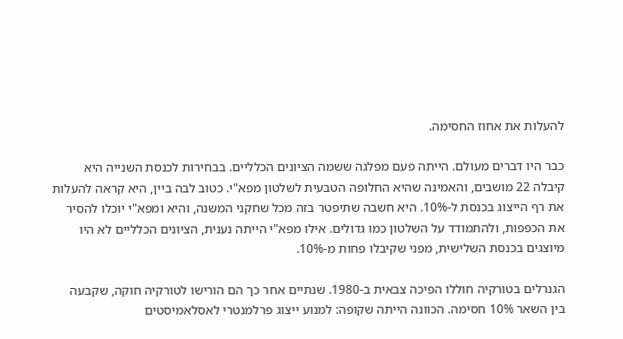להעלות את אחוז החסימה.

כבר היו דברים מעולם. הייתה פעם מפלגה ששמה הציונים הכלליים. בבחירות לכנסת השנייה היא קיבלה 22 מושבים, והאמינה שהיא החלופה הטבעית לשלטון מפא"י. כטוב לבה ביין, היא קראה להעלות את רף הייצוג בכנסת ל-10%. היא חשבה שתיפטר בזה מכל שחקני המשנה, והיא ומפא"י יוכלו להסיר את הכפפות, ולהתמודד על השלטון כמו גדולים. אילו מפא"י הייתה נענית, הציונים הכלליים לא היו מיוצגים בכנסת השלישית, מפני שקיבלו פחות מ-10%.

הגנרלים בטורקיה חוללו הפיכה צבאית ב-1980. שנתיים אחר כך הם הורישו לטורקיה חוקה, שקבעה בין השאר 10% חסימה. הכוונה הייתה שקופה: למנוע ייצוג פרלמנטרי לאסלאמיסטים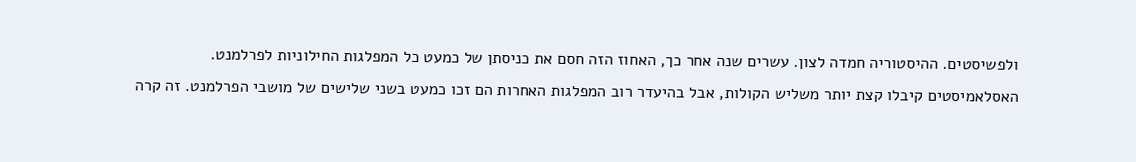ולפשיסטים. ההיסטוריה חמדה לצון. עשרים שנה אחר כך, האחוז הזה חסם את כניסתן של כמעט כל המפלגות החילוניות לפרלמנט. האסלאמיסטים קיבלו קצת יותר משליש הקולות, אבל בהיעדר רוב המפלגות האחרות הם זכו כמעט בשני שלישים של מושבי הפרלמנט. זה קרה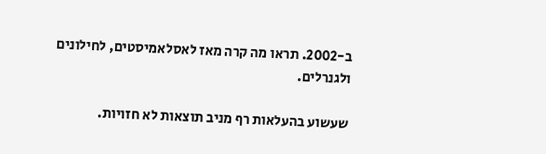ב-2002. תראו מה קרה מאז לאסלאמיסטים, לחילונים ולגנרלים.

שעשוע בהעלאות רף מניב תוצאות לא חזויות.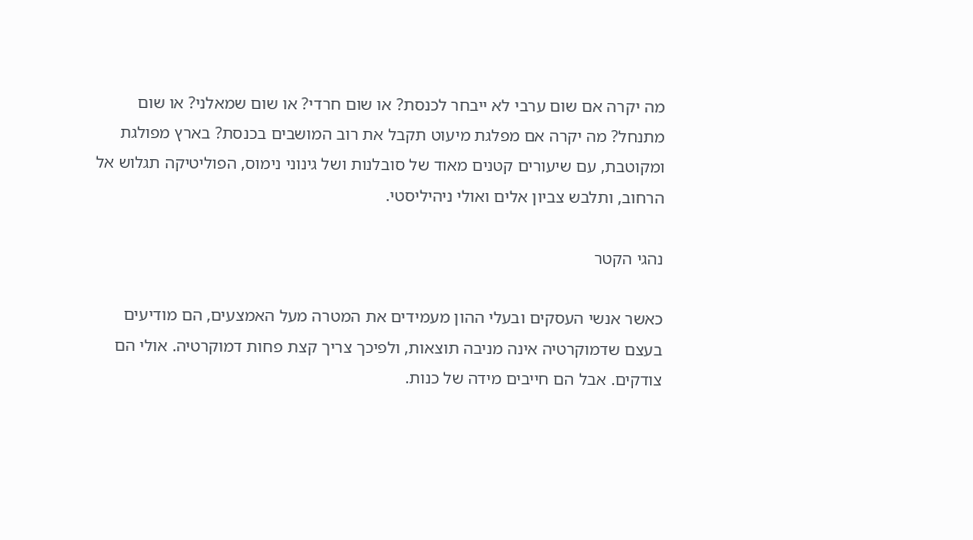מה יקרה אם שום ערבי לא ייבחר לכנסת? או שום חרדי? או שום שמאלני? או שום מתנחל? מה יקרה אם מפלגת מיעוט תקבל את רוב המושבים בכנסת? בארץ מפולגת ומקוטבת, עם שיעורים קטנים מאוד של סובלנות ושל גינוני נימוס, הפוליטיקה תגלוש אל הרחוב, ותלבש צביון אלים ואולי ניהיליסטי.

נהגי הקטר

כאשר אנשי העסקים ובעלי ההון מעמידים את המטרה מעל האמצעים, הם מודיעים בעצם שדמוקרטיה אינה מניבה תוצאות, ולפיכך צריך קצת פחות דמוקרטיה. אולי הם צודקים. אבל הם חייבים מידה של כנות.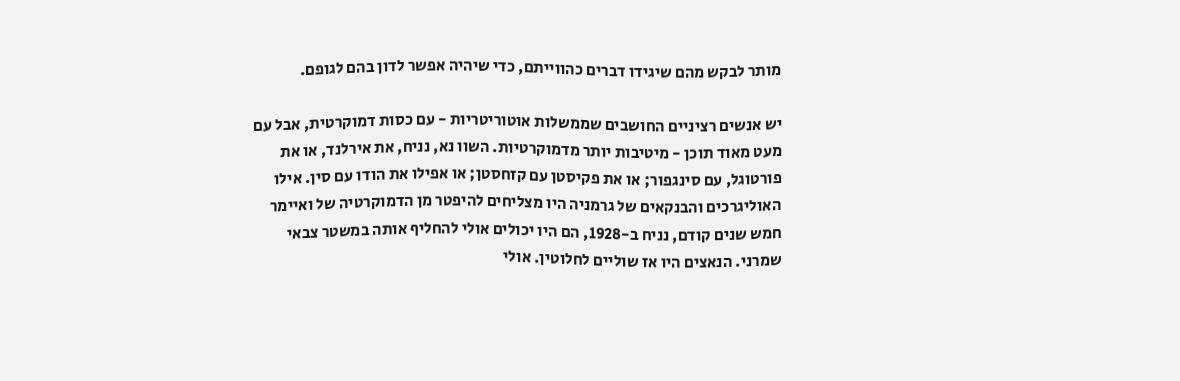מותר לבקש מהם שיגידו דברים כהווייתם, כדי שיהיה אפשר לדון בהם לגופם.

יש אנשים רציניים החושבים שממשלות אוטוריטריות - עם כסות דמוקרטית, אבל עם מעט מאוד תוכן - מיטיבות יותר מדמוקרטיות. השוו נא, נניח, את אירלנד, או את פורטוגל, עם סינגפור; או את פקיסטן עם קזחסטן; או אפילו את הודו עם סין. אילו האוליגרכים והבנקאים של גרמניה היו מצליחים להיפטר מן הדמוקרטיה של ואיימר חמש שנים קודם, נניח ב-1928, הם היו יכולים אולי להחליף אותה במשטר צבאי שמרני. הנאצים היו אז שוליים לחלוטין. אולי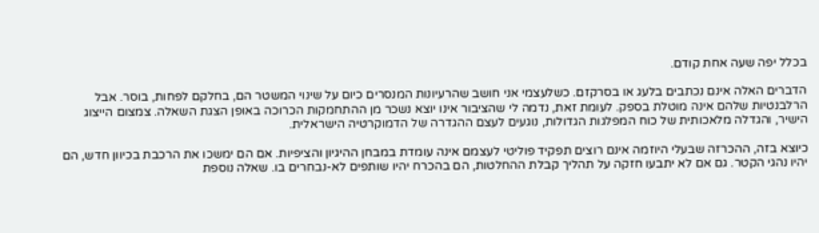בכלל יפה שעה אחת קודם.

הדברים האלה אינם נכתבים בלעג או בסרקזם. כשלעצמי אני חושב שהרעיונות המנסרים כיום על שינוי המשטר הם, בחלקם לפחות, בוסר. אבל הרלבנטיות שלהם אינה מוטלת בספק. לעומת זאת, נדמה לי שהציבור אינו יוצא נשכר מן ההתחמקות הכרוכה באופן הצגת השאלה. צמצום הייצוג הישיר, והגדלה מלאכותית של כוח המפלגות הגדולות, נוגעים לעצם ההגדרה של הדמוקרטיה הישראלית.

כיוצא בזה, ההכרזה שבעלי היוזמה אינם רוצים תפקיד פוליטי לעצמם אינה עומדת במבחן ההיגיון והציפיות. אם הם ימשכו את הרכבת בכיוון חדש, הם יהיו נהגי הקטר. גם אם לא יתבעו חזקה על תהליך קבלת ההחלטות, הם בהכרח יהיו שותפים לא-נבחרים בו. שאלה נוספת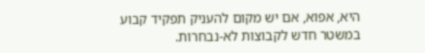היא, אפוא, אם יש מקום להעניק תפקיד קבוע במשטר חדש לקבוצות לא-נבחרות.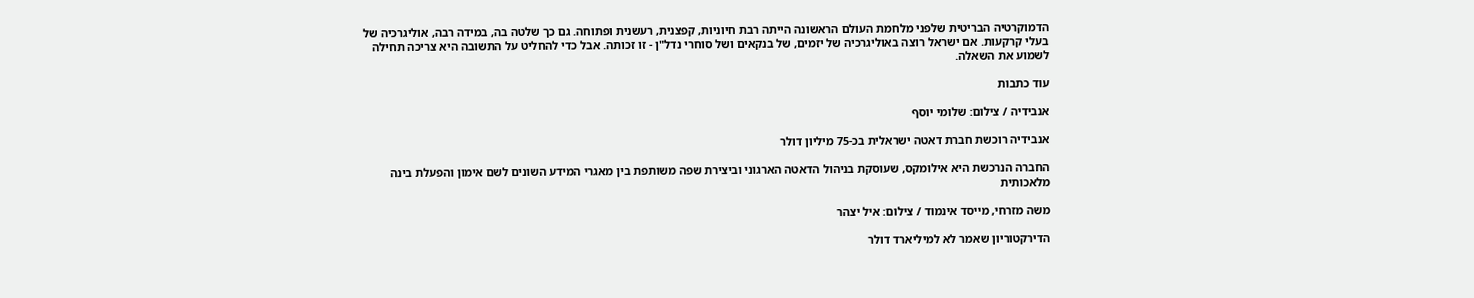הדמוקרטיה הבריטית שלפני מלחמת העולם הראשונה הייתה רבת חיוניות, קפצנית, רעשנית ופתוחה. גם כך שלטה בה, במידה רבה, אוליגרכיה של בעלי קרקעות. אם ישראל רוצה באוליגרכיה של יזמים, של בנקאים ושל סוחרי נדל"ן - זו זכותה. אבל כדי להחליט על התשובה היא צריכה תחילה לשמוע את השאלה.

עוד כתבות

אנבידיה / צילום: שלומי יוסף

אנבידיה רוכשת חברת דאטה ישראלית בכ-75 מיליון דולר

החברה הנרכשת היא אילומקס, שעוסקת בניהול הדאטה הארגוני וביצירת שפה משותפת בין מאגרי המידע השונים לשם אימון והפעלת בינה מלאכותית

משה מזרחי, מייסד אינמוד / צילום: איל יצהר

הדירקטוריון שאמר לא למיליארד דולר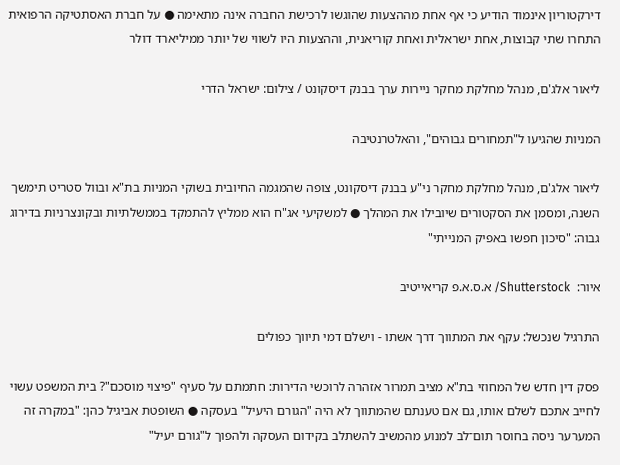דירקטוריון אינמוד הודיע כי אף אחת מההצעות שהוגשו לרכישת החברה אינה מתאימה ● על חברת האסתטיקה הרפואית התחרו שתי קבוצות, אחת ישראלית ואחת קוריאנית, וההצעות היו לשווי של יותר ממיליארד דולר

ליאור אלג'ם, מנהל מחלקת מחקר ניירות ערך בבנק דיסקונט / צילום: ישראל הדרי

המניות שהגיעו ל"תמחורים גבוהים", והאלטרנטיבה

ליאור אלג'ם, מנהל מחלקת מחקר ני"ע בבנק דיסקונט, צופה שהמגמה החיובית בשוקי המניות בת"א ובוול סטריט תימשך השנה, ומסמן את הסקטורים שיובילו את המהלך ● למשקיעי אג"ח הוא ממליץ להתמקד בממשלתיות ובקונצרניות בדירוג גבוה: "סיכון חפשו באפיק המנייתי"

איור:  Shutterstock/ א.ס.א.פ קריאייטיב

התרגיל שנכשל: עקף את המתווך דרך אשתו - וישלם דמי תיווך כפולים

פסק דין חדש של המחוזי בת"א מציב תמרור אזהרה לרוכשי הדירות: חתמתם על סעיף "פיצוי מוסכם"? בית המשפט עשוי לחייב אתכם לשלם אותו, גם אם טענתם שהמתווך לא היה "הגורם היעיל" בעסקה ● השופטת אביגיל כהן: "במקרה זה המערער ניסה בחוסר תום־לב למנוע מהמשיב להשתלב בקידום העסקה ולהפוך ל"גורם יעיל"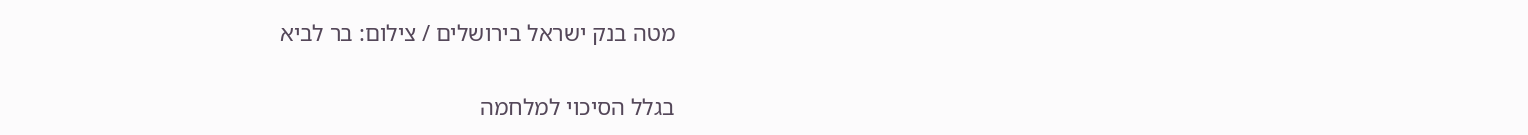מטה בנק ישראל בירושלים / צילום: בר לביא

בגלל הסיכוי למלחמה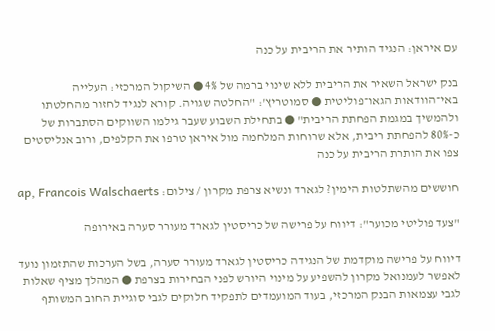עם איראן: הנגיד הותיר את הריבית על כנה

בנק ישראל השאיר את הריבית ללא שינוי ברמה של 4% ● השיקול המרכזי: העלייה באי־הוודאות הגאו־פוליטית ● סמוטריץ': "החלטה שגויה. קורא לנגיד לחזור מהחלטתו ולהמשיך במגמת הפחתת הריבית" ● בתחילת השבוע שעבר גילמו השווקים הסתברות של כ-80% להפחתת ריבית, אלא שרוחות המלחמה מול איראן טרפו את הקלפים, ורוב אנליסטים צפו את הותרת הריבית על כנה

חוששים מהשתלטות הימין? לגארד ונשיא צרפת מקרון / צילום: ap, Francois Walschaerts

"צעד פוליטי מכוער": דיווח על פרישה של כריסטין לגארד מעורר סערה באירופה

דיווח על פרישה מוקדמת של הנגידה כריסטין לגארד מעורר סערה, בשל הערכות שהתזמון נועד לאפשר לעמנואל מקרון להשפיע על מינוי היורש לפני הבחירות בצרפת ● המהלך מציף שאלות לגבי עצמאות הבנק המרכזי, בעוד המועמדים לתפקיד חלוקים לגבי סוגיית החוב המשותף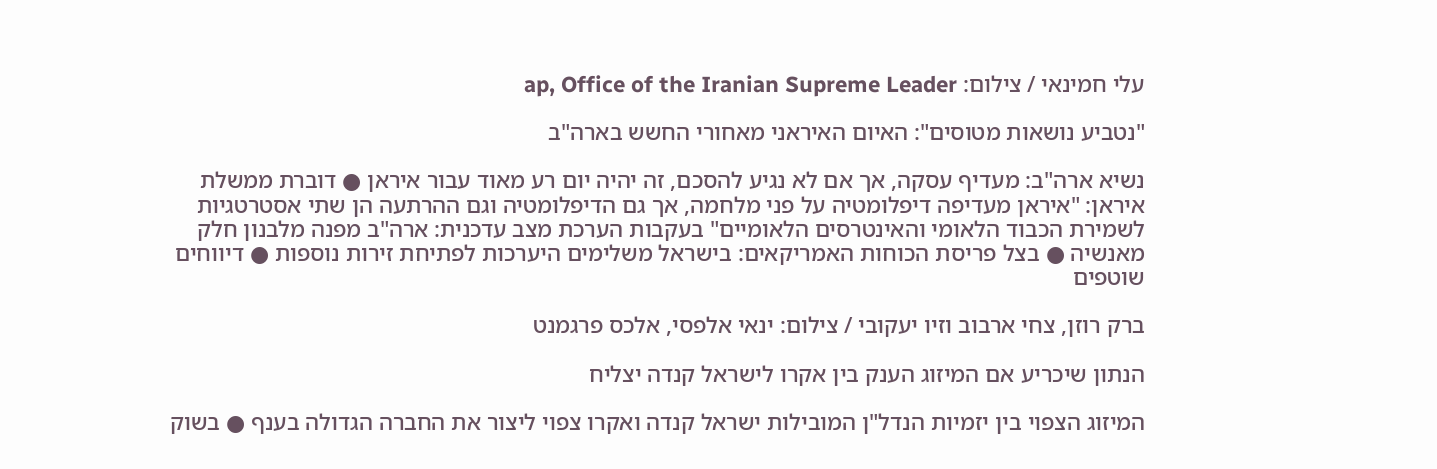עלי חמינאי / צילום: ap, Office of the Iranian Supreme Leader

"נטביע נושאות מטוסים": האיום האיראני מאחורי החשש בארה"ב

נשיא ארה"ב: מעדיף עסקה, אך אם לא נגיע להסכם, זה יהיה יום רע מאוד עבור איראן ● דוברת ממשלת איראן: "איראן מעדיפה דיפלומטיה על פני מלחמה, אך גם הדיפלומטיה וגם ההרתעה הן שתי אסטרטגיות לשמירת הכבוד הלאומי והאינטרסים הלאומיים" בעקבות הערכת מצב עדכנית: ארה"ב מפנה מלבנון חלק מאנשיה ● בצל פריסת הכוחות האמריקאים: בישראל משלימים היערכות לפתיחת זירות נוספות ● דיווחים שוטפים

ברק רוזן, צחי ארבוב וזיו יעקובי / צילום: ינאי אלפסי, אלכס פרגמנט

הנתון שיכריע אם המיזוג הענק בין אקרו לישראל קנדה יצליח

המיזוג הצפוי בין יזמיות הנדל"ן המובילות ישראל קנדה ואקרו צפוי ליצור את החברה הגדולה בענף ● בשוק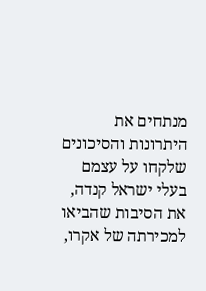מנתחים את היתרונות והסיכונים שלקחו על עצמם בעלי ישראל קנדה, את הסיבות שהביאו למכירתה של אקרו,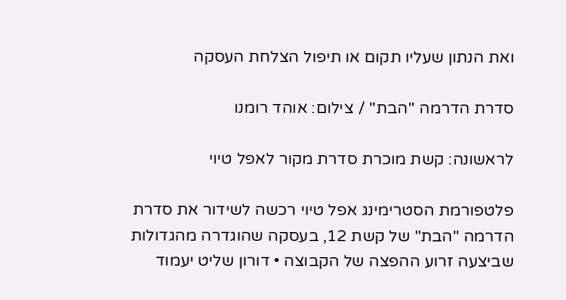ואת הנתון שעליו תקום או תיפול הצלחת העסקה

סדרת הדרמה ''הבת'' / צילום: אוהד רומנו

לראשונה: קשת מוכרת סדרת מקור לאפל טיוי

פלטפורמת הסטרימינג אפל טיוי רכשה לשידור את סדרת הדרמה "הבת" של קשת 12, בעסקה שהוגדרה מהגדולות שביצעה זרוע ההפצה של הקבוצה • דורון שליט יעמוד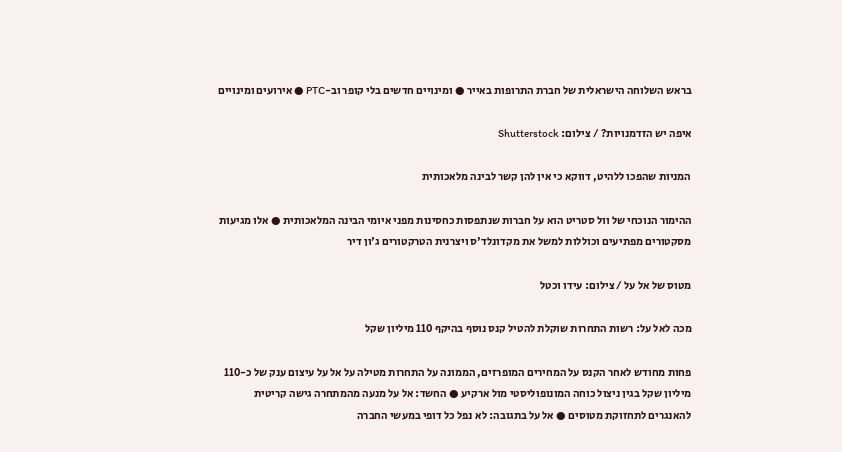בראש השלוחה הישראלית של חברת התרופות באייר ● ומינויים חדשים בלי קופר וב-PTC ● אירועים ומינויים

איפה יש הזדמנויות? / צילום: Shutterstock

המניות שהפכו ללהיט, דווקא כי אין להן קשר לבינה מלאכותית

ההימור הנוכחי של וול סטריט הוא על חברות שנתפסות כחסינות מפני איומי הבינה המלאכותית ● אלו מגיעות מסקטורים מפתיעים וכוללות למשל את מקדונלד'ס ויצרנית הטרקטורים ג'ון דיר

מטוס של אל על / צילום: עידו וכטל

מכה לאל על: רשות התחרות שוקלת להטיל קנס נוסף בהיקף 110 מיליון שקל

פחות מחודש לאחר הקנס על המחירים המופרזים, הממונה על התחרות מטילה על אל על עיצום ענק של כ-110 מיליון שקל בגין ניצול כוחה המונופוליסטי מול ארקיע ● החשד: אל על מנעה מהמתחרה גישה קריטית להאנגרים לתחזוקת מטוסים ● אל על בתגובה: לא נפל כל דופי במעשי החברה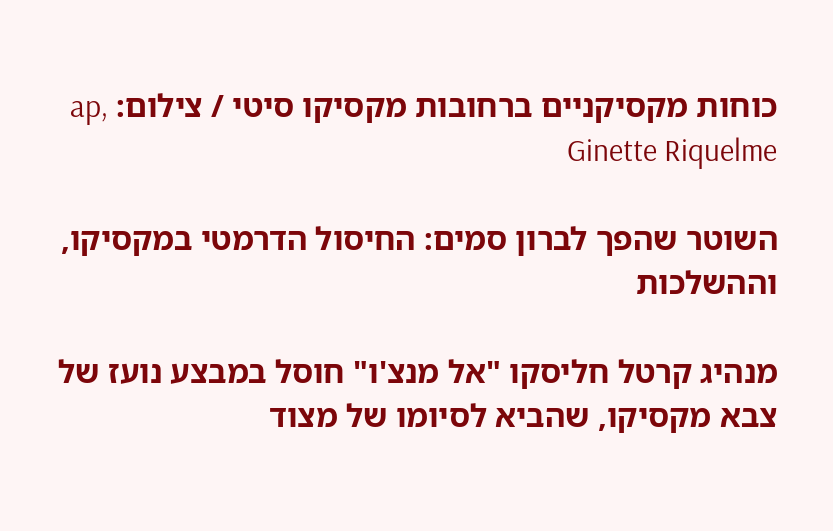כוחות מקסיקניים ברחובות מקסיקו סיטי / צילום: ap, Ginette Riquelme

השוטר שהפך לברון סמים: החיסול הדרמטי במקסיקו, וההשלכות

מנהיג קרטל חליסקו "אל מנצ'ו" חוסל במבצע נועז של צבא מקסיקו, שהביא לסיומו של מצוד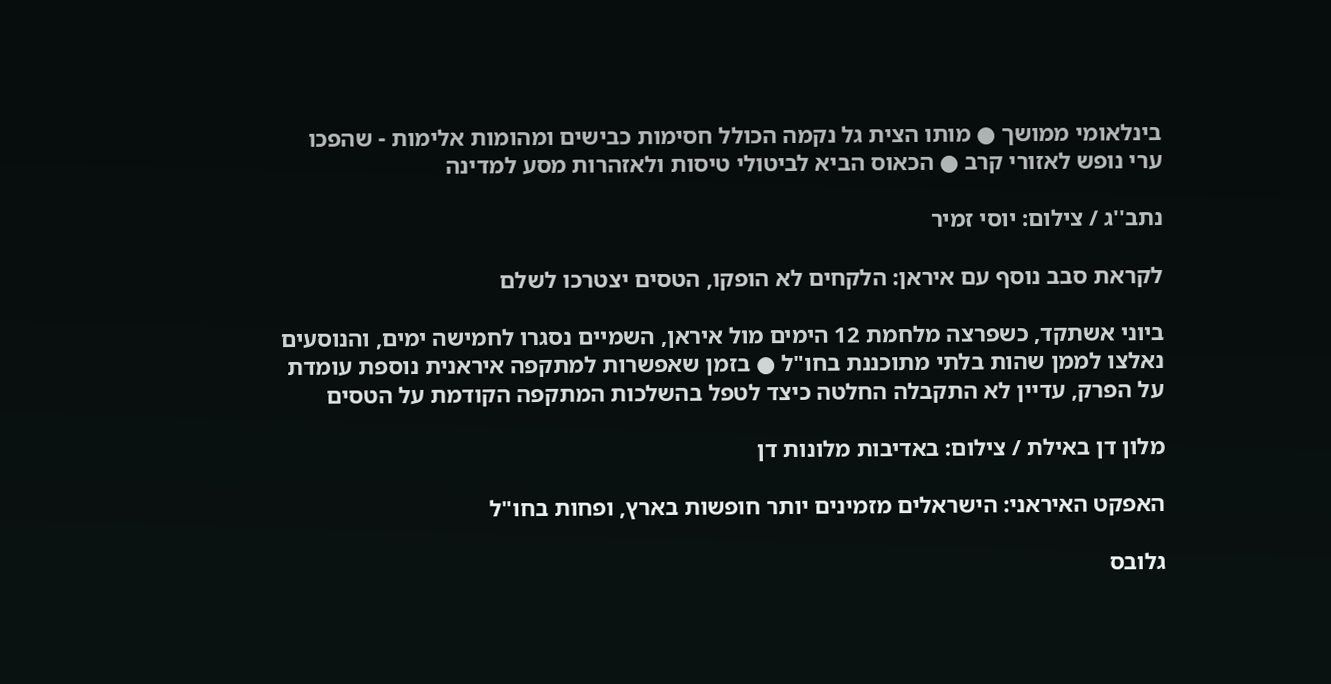בינלאומי ממושך ● מותו הצית גל נקמה הכולל חסימות כבישים ומהומות אלימות - שהפכו ערי נופש לאזורי קרב ● הכאוס הביא לביטולי טיסות ולאזהרות מסע למדינה

נתב''ג / צילום: יוסי זמיר

לקראת סבב נוסף עם איראן: הלקחים לא הופקו, הטסים יצטרכו לשלם

ביוני אשתקד, כשפרצה מלחמת 12 הימים מול איראן, השמיים נסגרו לחמישה ימים, והנוסעים נאלצו לממן שהות בלתי מתוכננת בחו"ל ● בזמן שאפשרות למתקפה איראנית נוספת עומדת על הפרק, עדיין לא התקבלה החלטה כיצד לטפל בהשלכות המתקפה הקודמת על הטסים

מלון דן באילת / צילום: באדיבות מלונות דן

האפקט האיראני: הישראלים מזמינים יותר חופשות בארץ, ופחות בחו"ל

גלובס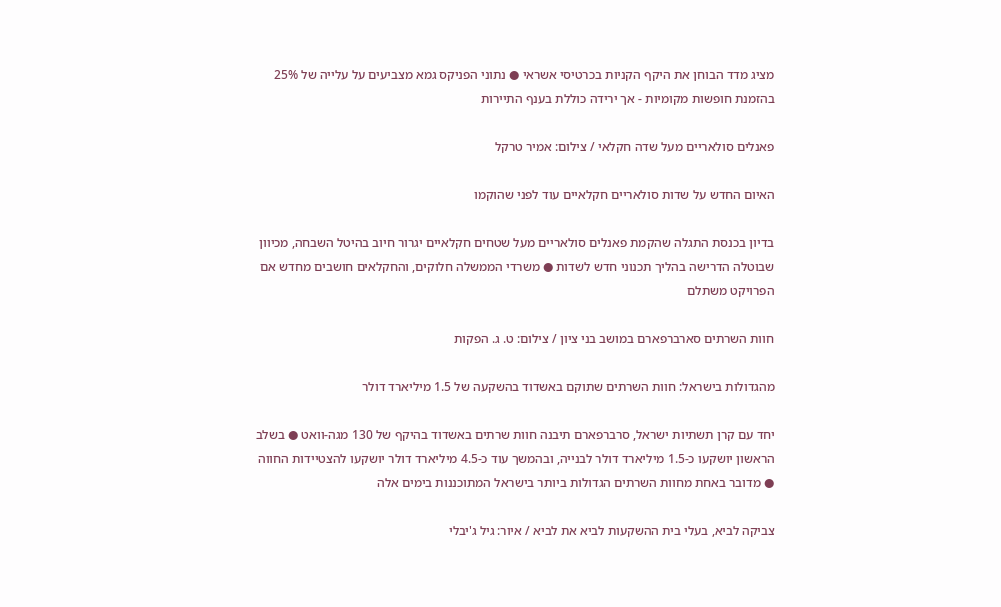מציג מדד הבוחן את היקף הקניות בכרטיסי אשראי ● נתוני הפניקס גמא מצביעים על עלייה של 25% בהזמנת חופשות מקומיות - אך ירידה כוללת בענף התיירות

פאנלים סולאריים מעל שדה חקלאי / צילום: אמיר טרקל

האיום החדש על שדות סולאריים חקלאיים עוד לפני שהוקמו

בדיון בכנסת התגלה שהקמת פאנלים סולאריים מעל שטחים חקלאיים יגרור חיוב בהיטל השבחה, מכיוון שבוטלה הדרישה בהליך תכנוני חדש לשדות ● משרדי הממשלה חלוקים, והחקלאים חושבים מחדש אם הפרויקט משתלם

חוות השרתים סארברפארם במושב בני ציון / צילום: ט. ג. הפקות

מהגדולות בישראל: חוות השרתים שתוקם באשדוד בהשקעה של 1.5 מיליארד דולר

יחד עם קרן תשתיות ישראל, סרברפארם תיבנה חוות שרתים באשדוד בהיקף של 130 מגה-וואט ● בשלב הראשון יושקעו כ-1.5 מיליארד דולר לבנייה, ובהמשך עוד כ-4.5 מיליארד דולר יושקעו להצטיידות החווה ● מדובר באחת מחוות השרתים הגדולות ביותר בישראל המתוכננות בימים אלה

צביקה לביא, בעלי בית ההשקעות לביא את לביא / איור: גיל ג'יבלי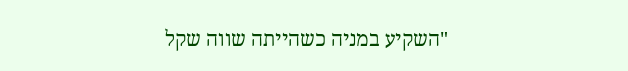"השקיע במניה כשהייתה שווה שקל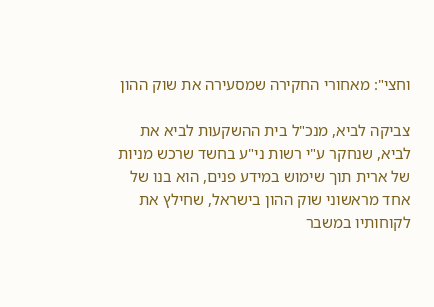וחצי": מאחורי החקירה שמסעירה את שוק ההון

צביקה לביא, מנכ"ל בית ההשקעות לביא את לביא, שנחקר ע"י רשות ני"ע בחשד שרכש מניות של ארית תוך שימוש במידע פנים, הוא בנו של אחד מראשוני שוק ההון בישראל, שחילץ את לקוחותיו במשבר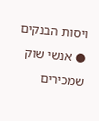ויסות הבנקים ● אנשי שוק שמכירים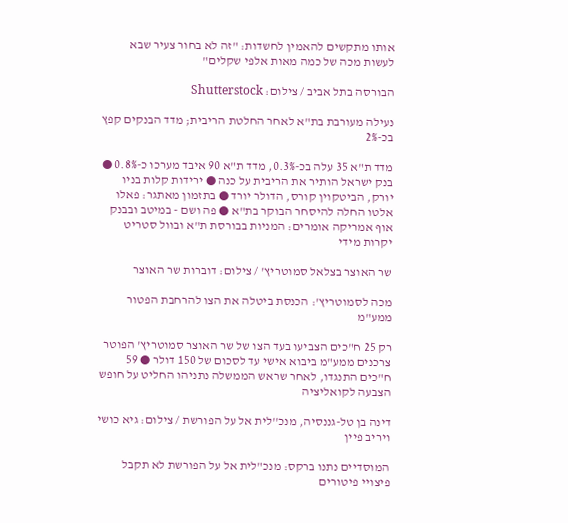אותו מתקשים להאמין לחשדות: "זה לא בחור צעיר שבא לעשות מכה של כמה מאות אלפי שקלים"

הבורסה בתל אביב / צילום: Shutterstock

נעילה מעורבת בת"א לאחר החלטת הריבית; מדד הבנקים קפץ בכ-2%

מדד ת"א 35 עלה בכ-0.3%, מדד ת"א 90 איבד מערכו כ-0.8% ● בנק ישראל הותיר את הריבית על כנה ● ירידות קלות בניו יורק, הביטקוין קורס, הדולר יורד ● בתזמון מאתגר: פאלו אלטו החלה להיסחר הבוקר בת"א ● פה ושם - במיטב ובבנק אוף אמריקה אומרים: המניות בבורסת ת"א ובוול סטריט יקרות מידי

שר האוצר בצלאל סמוטריץ' / צילום: דוברות שר האוצר

מכה לסמוטריץ': הכנסת ביטלה את הצו להרחבת הפטור ממע"מ

רק 25 ח"כים הצביעו בעד הצו של שר האוצר סמוטריץ' הפוטר צרכנים ממע"מ ביבוא אישי עד לסכום של 150 דולר ● 59 ח"כים התנגדו, לאחר שראש הממשלה נתניהו החליט על חופש הצבעה לקואליציה

דינה בן טל-גננסיה, מנכ''לית אל על הפורשת / צילום: גיא כושי ויריב פיין

המוסדיים נתנו ברקס: מנכ"לית אל על הפורשת לא תקבל פיצויי פיטורים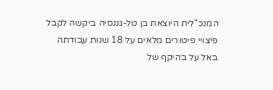המנכ"לית היוצאת בן טל-גננסיה ביקשה לקבל פיצויי פיטורים מלאים על 18 שנות עבודתה באל על בהיקף של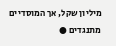מיליון שקל, אך המוסדיים מתנגדים ●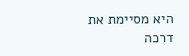היא מסיימת את דרכה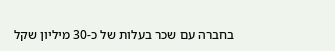בחברה עם שכר בעלות של כ-30 מיליון שקל